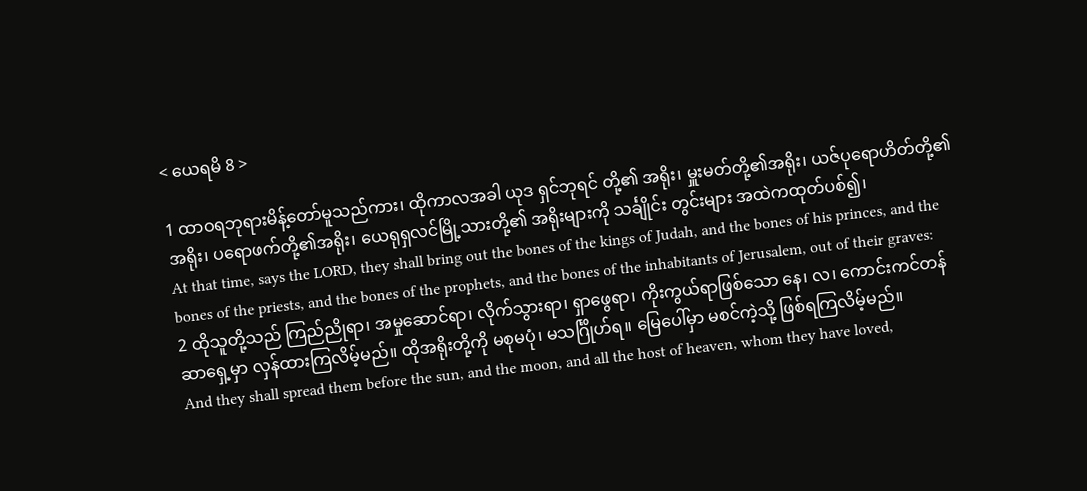< ယေရမိ 8 >

1 ထာဝရဘုရားမိန့်တော်မူသည်ကား၊ ထိုကာလအခါ ယုဒ ရှင်ဘုရင် တို့၏ အရိုး၊ မှူးမတ်တို့၏အရိုး၊ ယဇ်ပုရောဟိတ်တို့၏အရိုး၊ ပရောဖက်တို့၏အရိုး၊ ယေရုရှလင်မြို့သားတို့၏ အရိုးများကို သင်္ချိုင်း တွင်းများ အထဲကထုတ်ပစ်၍၊
At that time, says the LORD, they shall bring out the bones of the kings of Judah, and the bones of his princes, and the bones of the priests, and the bones of the prophets, and the bones of the inhabitants of Jerusalem, out of their graves:
2 ထိုသူတို့သည် ကြည်ညိုရာ၊ အမှုဆောင်ရာ၊ လိုက်သွားရာ၊ ရှာဖွေရာ၊ ကိုးကွယ်ရာဖြစ်သော နေ၊ လ၊ ကောင်းကင်တန်ဆာရှေ့မှာ လှန်ထားကြလိမ့်မည်။ ထိုအရိုးတို့ကို မစုမပုံ၊ မသင်္ဂြိုဟ်ရ။ မြေပေါ်မှာ မစင်ကဲ့သို့ ဖြစ်ရကြလိမ့်မည်။
And they shall spread them before the sun, and the moon, and all the host of heaven, whom they have loved,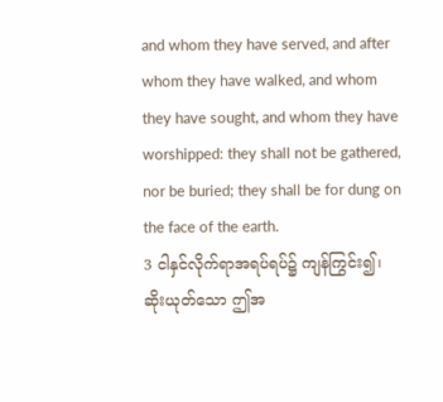and whom they have served, and after whom they have walked, and whom they have sought, and whom they have worshipped: they shall not be gathered, nor be buried; they shall be for dung on the face of the earth.
3 ငါနှင်လိုက်ရာအရပ်ရပ်၌ ကျန်ကြွင်း၍၊ ဆိုးယုတ်သော ဤအ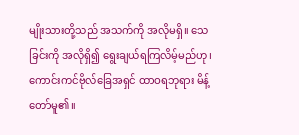မျိုးသားတို့သည် အသက်ကို အလိုမရှိ။ သေခြင်းကို အလိုရှိ၍ ရွေးချယ်ရကြလိမ့်မည်ဟု၊ ကောင်းကင်ဗိုလ်ခြေအရှင် ထာဝရဘုရား မိန့်တော်မူ၏။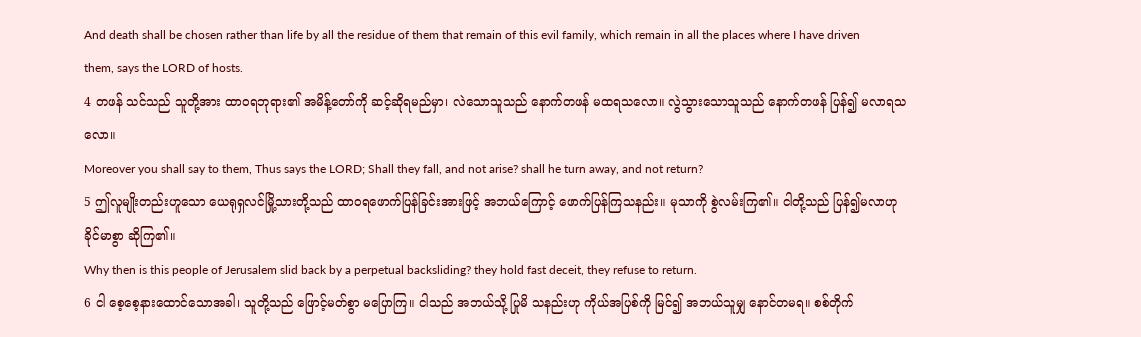And death shall be chosen rather than life by all the residue of them that remain of this evil family, which remain in all the places where I have driven them, says the LORD of hosts.
4 တဖန် သင်သည် သူတို့အား ထာဝရဘုရား၏ အမိန့်တော်ကို ဆင့်ဆိုရမည်မှာ၊ လဲသောသူသည် နောက်တဖန် မထရသလော။ လွဲသွားသောသူသည် နောက်တဖန် ပြန်၍ မလာရသလော။
Moreover you shall say to them, Thus says the LORD; Shall they fall, and not arise? shall he turn away, and not return?
5 ဤလူမျိုးတည်းဟူသော ယေရုရှလင်မြို့သားတို့သည် ထာဝရဖောက်ပြန်ခြင်းအားဖြင့် အဘယ်ကြောင့် ဖောက်ပြန်ကြသနည်း။ မုသာကို စွဲလမ်းကြ၏။ ငါတို့သည် ပြန်၍မလာဟု ခိုင်မာစွာ ဆိုကြ၏။
Why then is this people of Jerusalem slid back by a perpetual backsliding? they hold fast deceit, they refuse to return.
6 ငါ စေ့စေ့နားထောင်သောအခါ၊ သူတို့သည် ဖြောင့်မတ်စွာ မပြောကြ။ ငါသည် အဘယ်သို့ ပြုမိ သနည်းဟု ကိုယ်အပြစ်ကို မြင်၍ အဘယ်သူမျှ နောင်တမရ။ စစ်တိုက်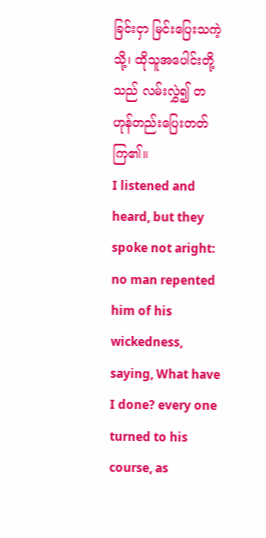ခြင်းငှာ မြင်းပြေးသကဲ့သို့၊ ထိုသူအပေါင်းတို့သည် လမ်းလွှဲ၍ တဟုန်တည်းပြေးတတ်ကြ၏။
I listened and heard, but they spoke not aright: no man repented him of his wickedness, saying, What have I done? every one turned to his course, as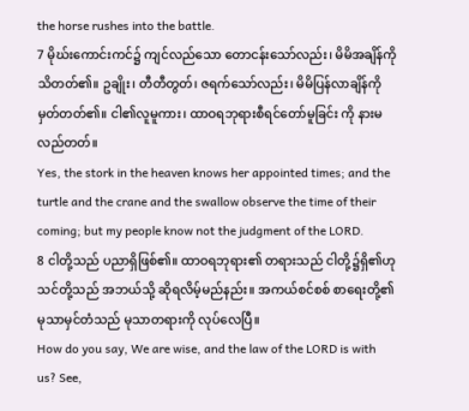the horse rushes into the battle.
7 မိုဃ်းကောင်းကင်၌ ကျင်လည်သော တောငန်းသော်လည်း၊ မိမိအချိန်ကို သိတတ်၏။ ဥချိုး၊ တီတီတွတ်၊ ဇရက်သော်လည်း၊ မိမိပြန်လာချိန်ကို မှတ်တတ်၏။ ငါ၏လူမူကား၊ ထာဝရဘုရားစီရင်တော်မူခြင်း ကို နားမလည်တတ်။
Yes, the stork in the heaven knows her appointed times; and the turtle and the crane and the swallow observe the time of their coming; but my people know not the judgment of the LORD.
8 ငါတို့သည် ပညာရှိဖြစ်၏။ ထာဝရဘုရား၏ တရားသည် ငါတို့၌ရှိ၏ဟု သင်တို့သည် အဘယ်သို့ ဆိုရလိမ့်မည်နည်း။ အကယ်စင်စစ် စာရေးတို့၏ မုသာမှင်တံသည် မုသာတရားကို လုပ်လေပြီ။
How do you say, We are wise, and the law of the LORD is with us? See,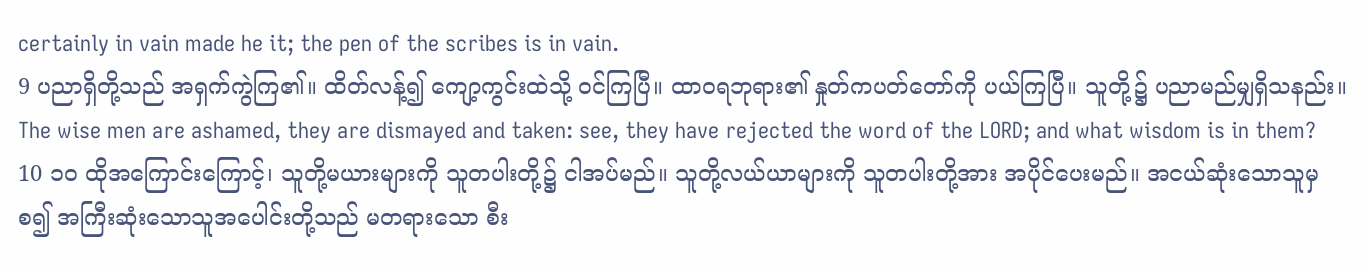certainly in vain made he it; the pen of the scribes is in vain.
9 ပညာရှိတို့သည် အရှက်ကွဲကြ၏။ ထိတ်လန့်၍ ကျော့ကွင်းထဲသို့ ဝင်ကြပြီ။ ထာဝရဘုရား၏ နှုတ်ကပတ်တော်ကို ပယ်ကြပြီ။ သူတို့၌ ပညာမည်မျှရှိသနည်း။
The wise men are ashamed, they are dismayed and taken: see, they have rejected the word of the LORD; and what wisdom is in them?
10 ၁၀ ထိုအကြောင်းကြောင့်၊ သူတို့မယားများကို သူတပါးတို့၌ ငါအပ်မည်။ သူတို့လယ်ယာများကို သူတပါးတို့အား အပိုင်ပေးမည်။ အငယ်ဆုံးသောသူမှစ၍ အကြီးဆုံးသောသူအပေါင်းတို့သည် မတရားသော စီး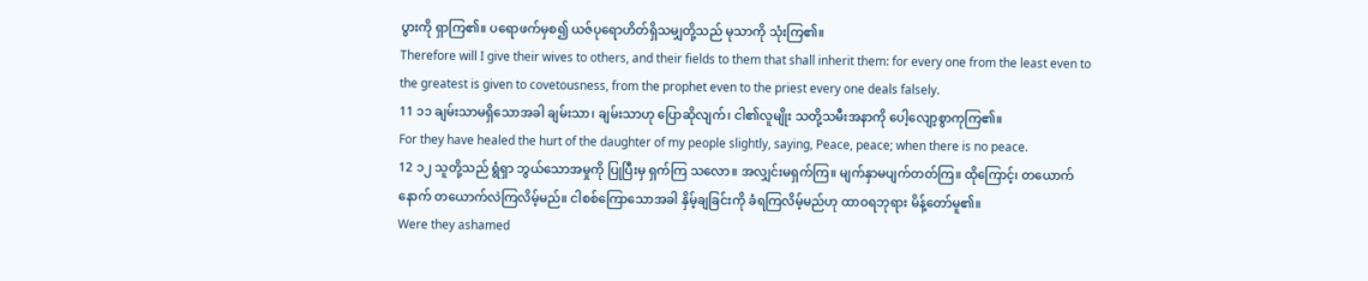ပွားကို ရှာကြ၏။ ပရောဖက်မှစ၍ ယဇ်ပုရောဟိတ်ရှိသမျှတို့သည် မုသာကို သုံးကြ၏။
Therefore will I give their wives to others, and their fields to them that shall inherit them: for every one from the least even to the greatest is given to covetousness, from the prophet even to the priest every one deals falsely.
11 ၁၁ ချမ်းသာမရှိသောအခါ ချမ်းသာ၊ ချမ်းသာဟု ပြောဆိုလျက်၊ ငါ၏လူမျိုး သတို့သမီးအနာကို ပေါ့လျော့စွာကုကြ၏။
For they have healed the hurt of the daughter of my people slightly, saying, Peace, peace; when there is no peace.
12 ၁၂ သူတို့သည် ရွံရှာ ဘွယ်သောအမှုကို ပြုပြီးမှ ရှက်ကြ သလော။ အလျှင်းမရှက်ကြ။ မျက်နှာမပျက်တတ်ကြ။ ထိုကြောင့်၊ တယောက်နောက် တယောက်လဲကြလိမ့်မည်။ ငါစစ်ကြောသောအခါ နှိမ့်ချခြင်းကို ခံရကြလိမ့်မည်ဟု ထာဝရဘုရား မိန့်တော်မူ၏။
Were they ashamed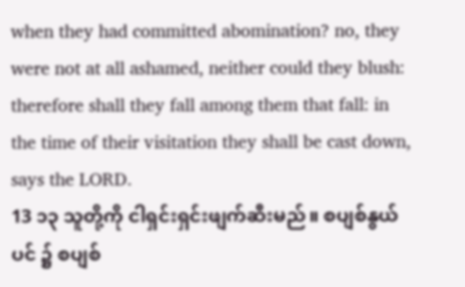when they had committed abomination? no, they were not at all ashamed, neither could they blush: therefore shall they fall among them that fall: in the time of their visitation they shall be cast down, says the LORD.
13 ၁၃ သူတို့ကို ငါရှင်းရှင်းဖျက်ဆီးမည်။ စပျစ်နွယ်ပင် ၌ စပျစ်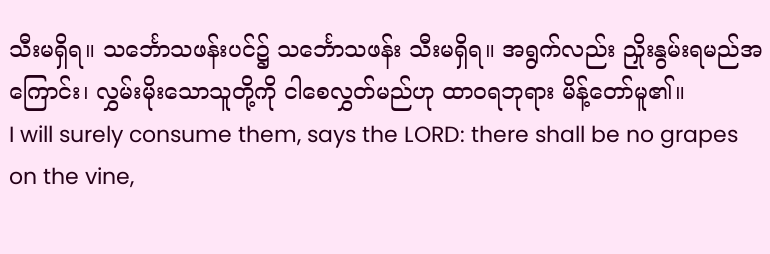သီးမရှိရ။ သင်္ဘောသဖန်းပင်၌ သင်္ဘောသဖန်း သီးမရှိရ။ အရွက်လည်း ညှိုးနွမ်းရမည်အကြောင်း၊ လွှမ်းမိုးသောသူတို့ကို ငါစေလွှတ်မည်ဟု ထာဝရဘုရား မိန့်တော်မူ၏။
I will surely consume them, says the LORD: there shall be no grapes on the vine,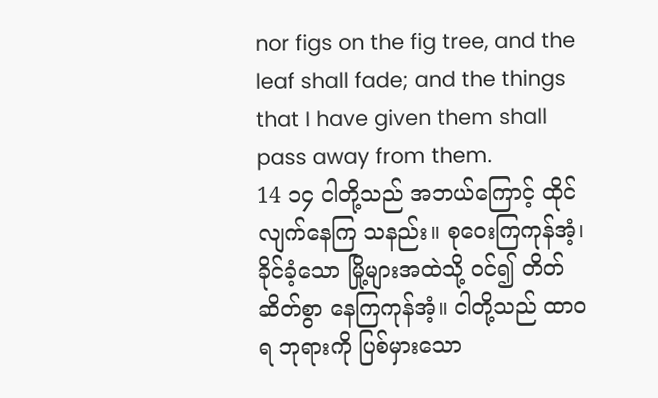nor figs on the fig tree, and the leaf shall fade; and the things that I have given them shall pass away from them.
14 ၁၄ ငါတို့သည် အဘယ်ကြောင့် ထိုင်လျက်နေကြ သနည်း။ စုဝေးကြကုန်အံ့၊ ခိုင်ခံ့သော မြို့များအထဲသို့ ဝင်၍ တိတ်ဆိတ်စွာ နေကြကုန်အံ့။ ငါတို့သည် ထာဝရ ဘုရားကို ပြစ်မှားသော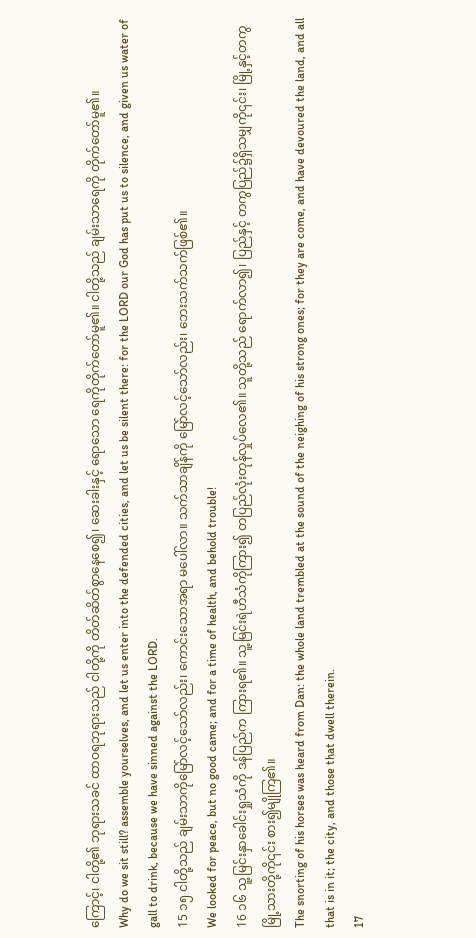ကြောင့်၊ ငါတို့၏ ဘုရားသခင် ထာဝရဘုရားသည် ငါတို့ကို တိတ်ဆိတ်စွာနေစေ၍၊ ဆေးခါးနှင့် ရောသော ရေကိုတိုက်တော်မူ၏။ ငါတို့သည် ချမ်းသာရေကို တိုက်တော်မူ၏။
Why do we sit still? assemble yourselves, and let us enter into the defended cities, and let us be silent there: for the LORD our God has put us to silence, and given us water of gall to drink, because we have sinned against the LORD.
15 ၁၅ ငါတို့သည် ချမ်းသာကိုမြော်လင့်သော်လည်း၊ ကောင်းသောအရာ မပေါ်လာ။ သက်သာချိန်ကို မြော်လင့်သော်လည်း၊ ဘေးသက်သက်ဖြစ်၏။
We looked for peace, but no good came; and for a time of health, and behold trouble!
16 ၁၆ သူ့မြင်းနှာခေါင်းရှုသံကို ဒန်ပြည်က ကြားရ၏။ သူ့မြင်းရဲဟီသံကိုကြား၍ တပြည်လုံးတုန်လှုပ်လေ၏။ သူတို့သည် ရောက်လာ၍၊ ပြည်နှင့် တကွပြည်၌ရှိသမျှကို၎င်း၊ မြို့နှင့်တကွ မြို့သားတို့ကို၎င်း စား၍မျိုကြ၏။
The snorting of his horses was heard from Dan: the whole land trembled at the sound of the neighing of his strong ones; for they are come, and have devoured the land, and all that is in it; the city, and those that dwell therein.
17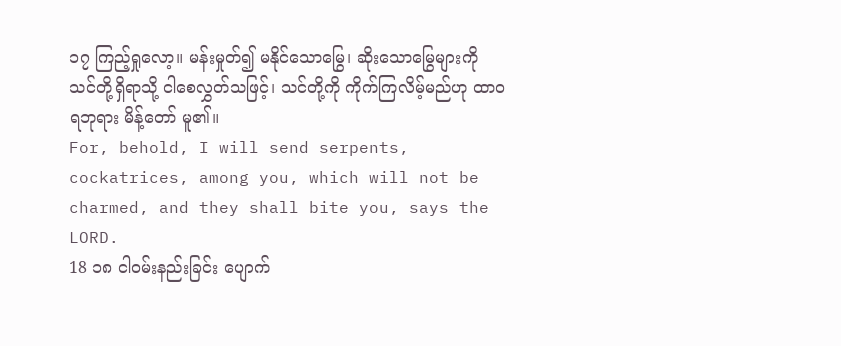၁၇ ကြည့်ရှုလော့။ မန်းမှုတ်၍ မနိုင်သောမြွေ၊ ဆိုးသောမြွေများကို သင်တို့ရှိရာသို့ ငါစေလွှတ်သဖြင့်၊ သင်တို့ကို ကိုက်ကြလိမ့်မည်ဟု ထာဝရဘုရား မိန့်တော် မူ၏။
For, behold, I will send serpents, cockatrices, among you, which will not be charmed, and they shall bite you, says the LORD.
18 ၁၈ ငါဝမ်းနည်းခြင်း ပျောက်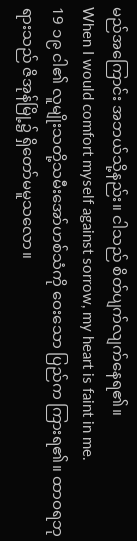မည်အကြောင်း အဘယ်သို့နည်း။ ငါသည် စိတ်ပျက်လျက်နေရ၏။
When I would comfort myself against sorrow, my heart is faint in me.
19 ၁၉ ငါ၏ လူမျိုးသတို့သမီးအော်ဟစ်သံကို ဝေးသော ပြည်က ကြားရ၏။ ထာဝရဘုရားသည် ဇိအုန်မြို့၌ ရှိတော်မမူသလော။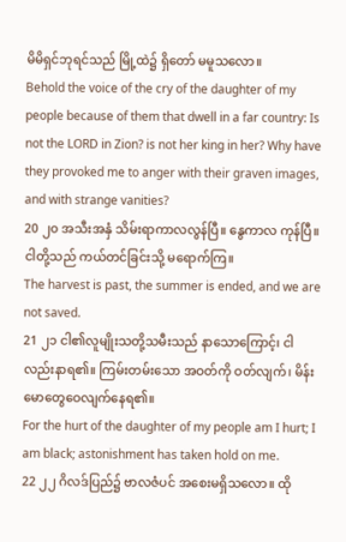မိမိရှင်ဘုရင်သည် မြို့ထဲ၌ ရှိတော် မမူသလော။
Behold the voice of the cry of the daughter of my people because of them that dwell in a far country: Is not the LORD in Zion? is not her king in her? Why have they provoked me to anger with their graven images, and with strange vanities?
20 ၂၀ အသီးအနှံ သိမ်းရာကာလလွန်ပြီ။ နွေကာလ ကုန်ပြီ။ ငါတို့သည် ကယ်တင်ခြင်းသို့ မရောက်ကြ။
The harvest is past, the summer is ended, and we are not saved.
21 ၂၁ ငါ၏လူမျိုးသတို့သမီးသည် နာသောကြောင့်၊ ငါလည်းနာရ၏။ ကြမ်းတမ်းသော အဝတ်ကို ဝတ်လျက်၊ မိန်းမောတွေဝေလျက်နေရ၏။
For the hurt of the daughter of my people am I hurt; I am black; astonishment has taken hold on me.
22 ၂၂ ဂိလဒ်ပြည်၌ ဗာလဇံပင် အစေးမရှိသလော။ ထို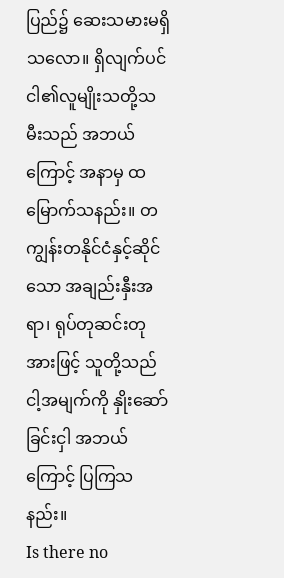ပြည်၌ ဆေးသမားမရှိသလော။ ရှိလျက်ပင် ငါ၏လူမျိုးသတို့သမီးသည် အဘယ်ကြောင့် အနာမှ ထမြောက်သနည်း။ တကျွန်းတနိုင်ငံနှင့်ဆိုင်သော အချည်းနှီးအရာ၊ ရုပ်တုဆင်းတုအားဖြင့် သူတို့သည် ငါ့အမျက်ကို နှိုးဆော် ခြင်းငှါ အဘယ်ကြောင့် ပြကြသနည်း။
Is there no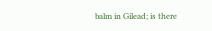balm in Gilead; is there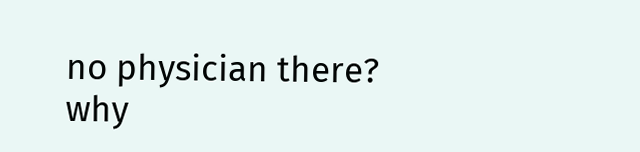no physician there? why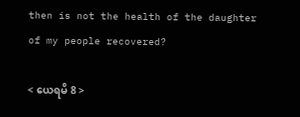then is not the health of the daughter of my people recovered?

< ယေရမိ 8 >